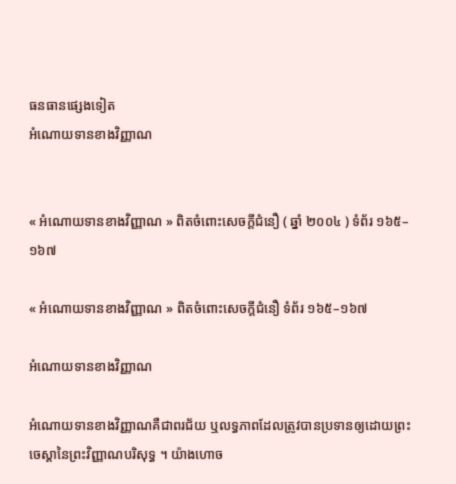ធនធានផ្សេងទៀត
អំណោយទានខាងវិញ្ញាណ


« អំណោយទានខាងវិញ្ញាណ » ពិតចំពោះសេចក្ដីជំនឿ ( ឆ្នាំ ២០០៤ ) ទំព័រ ១៦៥–១៦៧

« អំណោយទានខាងវិញ្ញាណ » ពិតចំពោះសេចក្ដីជំនឿ ទំព័រ ១៦៥–១៦៧

អំណោយទានខាងវិញ្ញាណ

អំណោយទានខាងវិញ្ញាណគឺជាពរជ័យ ឬលទ្ធភាពដែលត្រូវបានប្រទានឲ្យដោយព្រះចេស្ដានៃព្រះវិញ្ញាណបរិសុទ្ធ ។ យ៉ាងហោច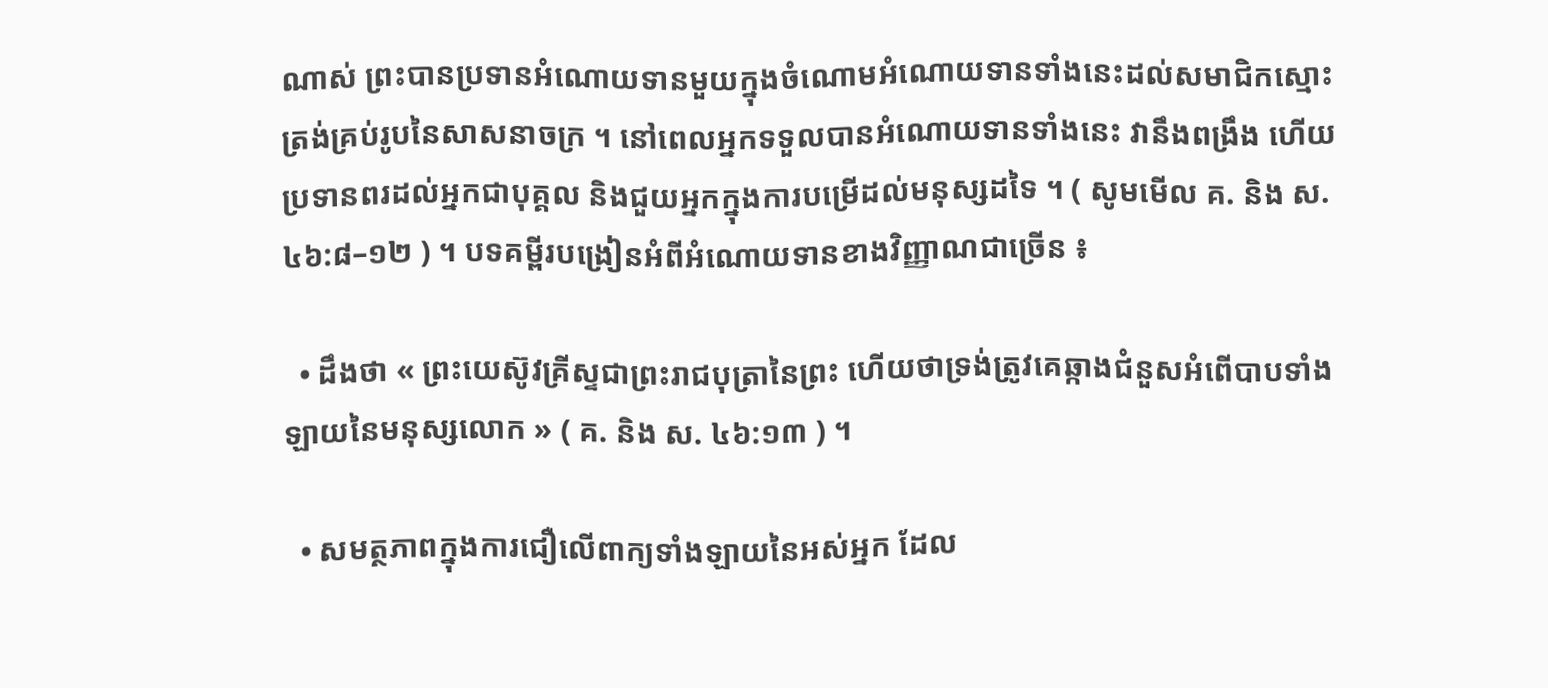ណាស់ ព្រះបានប្រទានអំណោយទានមួយក្នុងចំណោមអំណោយទានទាំងនេះដល់សមាជិកស្មោះត្រង់គ្រប់រូបនៃសាសនាចក្រ ។ នៅពេលអ្នកទទួលបានអំណោយទានទាំងនេះ វានឹងពង្រឹង ហើយប្រទានពរដល់អ្នកជាបុគ្គល និងជួយអ្នកក្នុងការបម្រើដល់មនុស្សដទៃ ។ ( សូមមើល គ. និង ស. ៤៦:៨–១២ ) ។ បទគម្ពីរបង្រៀនអំពីអំណោយទានខាងវិញ្ញាណជាច្រើន ៖

  • ដឹងថា « ព្រះយេស៊ូវគ្រីស្ទជាព្រះរាជបុត្រានៃព្រះ ហើយថាទ្រង់ត្រូវគេឆ្កាងជំនួសអំពើបាបទាំងឡាយនៃមនុស្សលោក » ( គ. និង ស. ៤៦:១៣ ) ។

  • សមត្ថភាពក្នុងការជឿលើពាក្យទាំងឡាយនៃអស់អ្នក ដែល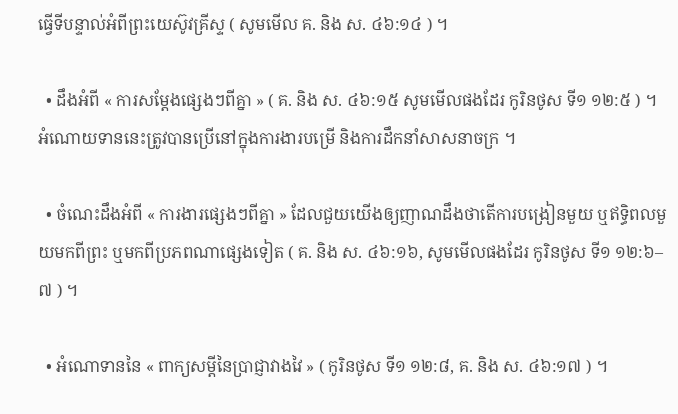ធ្វើទីបន្ទាល់អំពីព្រះយេស៊ូវគ្រីស្ទ ( សូមមើល គ. និង ស. ៤៦:១៤ ) ។

  • ដឹងអំពី « ការសម្ដែងផ្សេងៗពីគ្នា » ( គ. និង ស. ៤៦:១៥ សូមមើលផងដែរ កូរិនថូស ទី១ ១២:៥ ) ។ អំណោយទាននេះត្រូវបានប្រើនៅក្នុងការងារបម្រើ និងការដឹកនាំសាសនាចក្រ ។

  • ចំណេះដឹងអំពី « ការងារផ្សេងៗពីគ្នា » ដែលជួយយើងឲ្យញាណដឹងថាតើការបង្រៀនមួយ ឬឥទ្ធិពលមួយមកពីព្រះ ឬមកពីប្រភពណាផ្សេងទៀត ( គ. និង ស. ៤៦:១៦, សូមមើលផងដែរ កូរិនថូស ទី១ ១២:៦–៧ ) ។

  • អំណោទាននៃ « ពាក្យសម្ដីនៃប្រាជ្ញាវាងវៃ » ( កូរិនថូស ទី១ ១២:៨, គ. និង ស. ៤៦:១៧ ) ។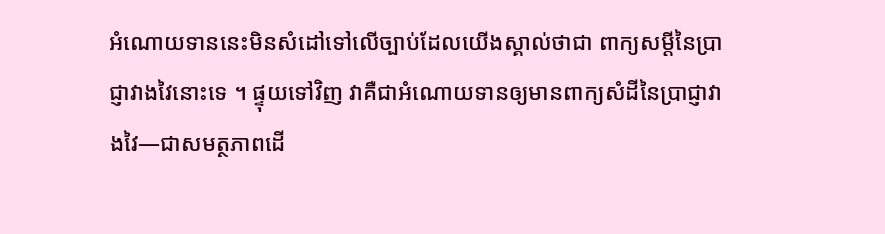អំណោយទាននេះមិនសំដៅទៅលើច្បាប់ដែលយើងស្គាល់ថាជា ពាក្យសម្ដីនៃប្រាជ្ញាវាងវៃនោះទេ ។ ផ្ទុយទៅវិញ វាគឺជាអំណោយទានឲ្យមានពាក្យសំដីនៃប្រាជ្ញាវាងវៃ—ជាសមត្ថភាពដើ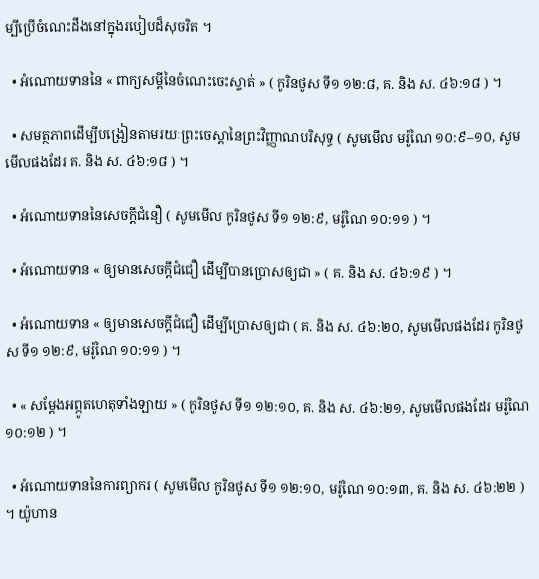ម្បីប្រើចំណេះដឹងនៅក្នុងរបៀបដ៏សុចរិត ។

  • អំណោយទាននៃ « ពាក្យសម្ដីនៃចំណេះចេះស្ទាត់ » ( កូរិនថូស ទី១ ១២:៨, គ. និង ស. ៤៦:១៨ ) ។

  • សមត្ថភាពដើម្បីបង្រៀនតាមរយៈព្រះចេស្ដានៃព្រះវិញ្ញាណបរិសុទ្ធ ( សូមមើល មរ៉ូណៃ ១០:៩–១០, សូមមើលផងដែរ គ. និង ស. ៤៦:១៨ ) ។

  • អំណោយទាននៃសេចក្ដីជំនឿ ( សូមមើល កូរិនថូស ទី១ ១២:៩, មរ៉ូណៃ ១០:១១ ) ។

  • អំណោយទាន « ឲ្យមានសេចក្ដីជំជឿ ដើម្បីបានប្រោសឲ្យជា » ( គ. និង ស. ៤៦:១៩ ) ។

  • អំណោយទាន « ឲ្យមានសេចក្ដីជំជឿ ដើម្បីប្រោសឲ្យជា ( គ. និង ស. ៤៦:២០, សូមមើលផងដែរ កូរិនថូស ទី១ ១២:៩, មរ៉ូណៃ ១០:១១ ) ។

  • « សម្ដែងអព្ភូតហេតុទាំងឡាយ » ( កូរិនថូស ទី១ ១២:១០, គ. និង ស. ៤៦:២១, សូមមើលផងដែរ មរ៉ូណៃ ១០:១២ ) ។

  • អំណោយទាននៃការព្យាករ ( សូមមើល កូរិនថូស ទី១ ១២:១០, មរ៉ូណៃ ១០:១៣, គ. និង ស. ៤៦:២២ ) ។ យ៉ូហាន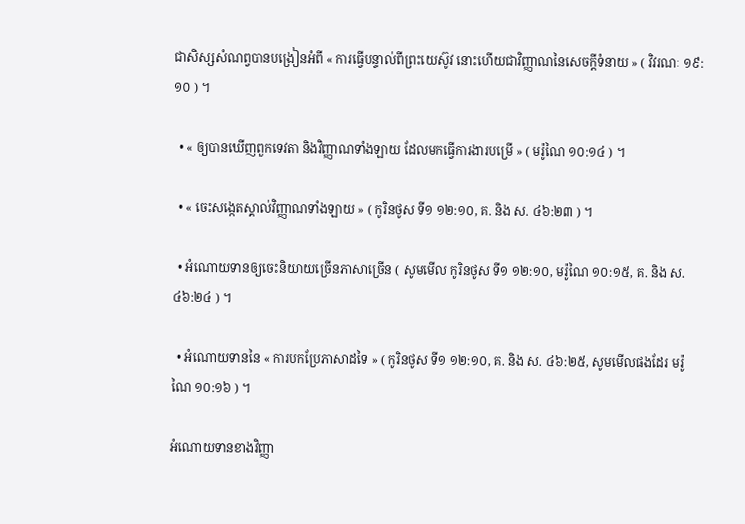ជាសិស្សសំណព្វបានបង្រៀនអំពី « ការធ្វើបន្ទាល់ពីព្រះយេស៊ូវ នោះហើយជាវិញ្ញាណនៃសេចក្តីទំនាយ » ( វិវរណៈ ១៩:១០ ) ។

  • « ឲ្យបានឃើញពួកទេវតា និងវិញ្ញាណទាំងឡាយ ដែលមកធ្វើការងារបម្រើ » ( មរ៉ូណៃ ១០:១៤ ) ។

  • « ចេះសង្កេតស្គាល់វិញ្ញាណទាំងឡាយ » ( កូរិនថូស ទី១ ១២:១០, គ. និង ស. ៤៦:២៣ ) ។

  • អំណោយទានឲ្យចេះនិយាយច្រើនភាសាច្រើន ( សូមមើល កូរិនថូស ទី១ ១២:១០, មរ៉ូណៃ ១០:១៥, គ. និង ស. ៤៦:២៤ ) ។

  • អំណោយទាននៃ « ការបកប្រែភាសាដទៃ » ( កូរិនថូស ទី១ ១២:១០, គ. និង ស. ៤៦:២៥, សូមមើលផងដែរ មរ៉ូណៃ ១០:១៦ ) ។

អំណោយទានខាងវិញ្ញា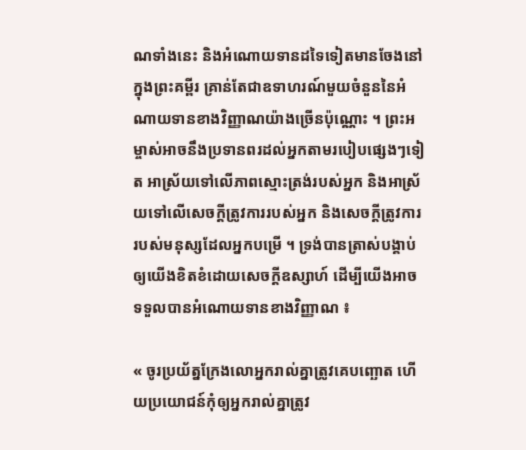ណទាំងនេះ និងអំណោយទានដទៃទៀតមានចែងនៅក្នុងព្រះគម្ពីរ គ្រាន់តែជាឧទាហរណ៍មួយចំនួននៃអំណាយទានខាងវិញ្ញាណយ៉ាងច្រើនប៉ុណ្ណោះ ។ ព្រះអម្ចាស់អាចនឹងប្រទានពរដល់អ្នកតាមរបៀបផ្សេងៗទៀត អាស្រ័យទៅលើភាពស្មោះត្រង់របស់អ្នក និងអាស្រ័យទៅលើសេចក្តីត្រូវការរបស់អ្នក និងសេចក្តីត្រូវការរបស់មនុស្សដែលអ្នកបម្រើ ។ ទ្រង់បានត្រាស់បង្គាប់ឲ្យយើងខិតខំដោយសេចក្តីឧស្សាហ៍ ដើម្បីយើងអាចទទួលបានអំណោយទានខាងវិញ្ញាណ ៖

« ចូរប្រយ័ត្នក្រែងលោអ្នករាល់គ្នាត្រូវគេបញ្ឆោត ហើយប្រយោជន៍កុំឲ្យអ្នករាល់គ្នាត្រូវ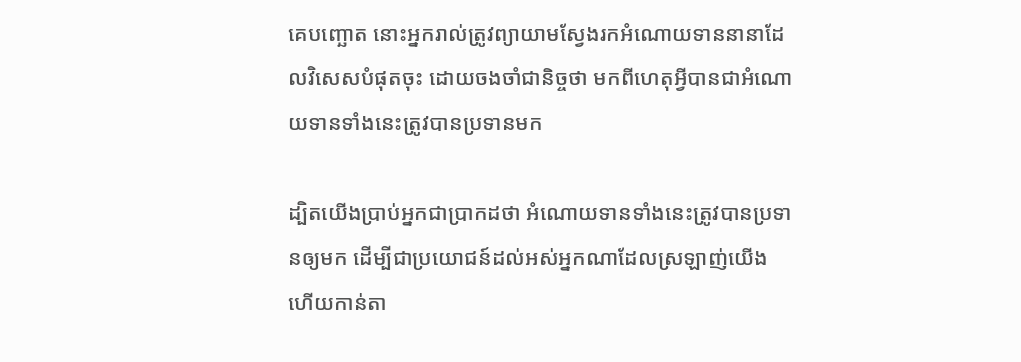គេបញ្ឆោត នោះអ្នករាល់ត្រូវព្យាយាមស្វែងរកអំណោយទាននានាដែលវិសេសបំផុតចុះ ដោយចងចាំជានិច្ចថា មកពីហេតុអ្វីបានជាអំណោយទានទាំងនេះត្រូវបានប្រទានមក

ដ្បិតយើងប្រាប់អ្នកជាប្រាកដថា អំណោយទានទាំងនេះត្រូវបានប្រទានឲ្យមក ដើម្បីជាប្រយោជន៍ដល់អស់អ្នកណាដែលស្រឡាញ់យើង ហើយកាន់តា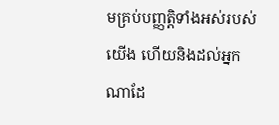មគ្រប់បញ្ញត្តិទាំងអស់របស់យើង ហើយនិងដល់អ្នកណាដែ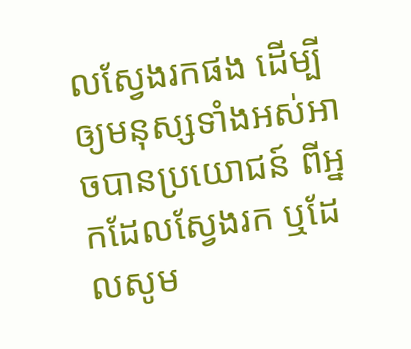លស្វែងរកផង ដើម្បីឲ្យមនុស្សទាំងអស់អាចបានប្រយោជន៍ ពីអ្នកដែលស្វែងរក ឬដែលសូម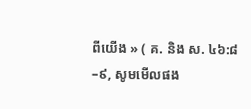ពីយើង » ( គ. និង ស. ៤៦:៨–៩, សូមមើលផង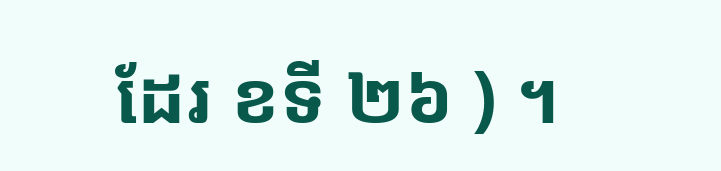ដែរ ខទី ២៦ ) ។